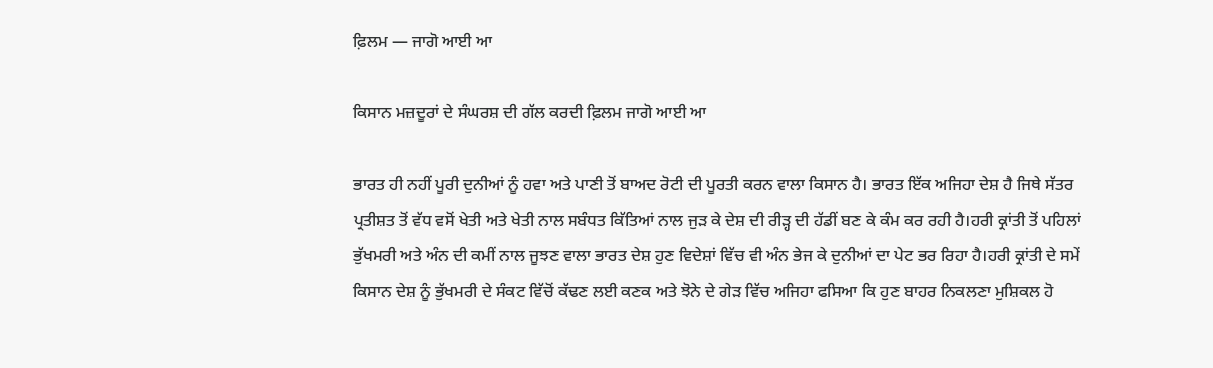ਫ਼ਿਲਮ — ਜਾਗੋ ਆਈ ਆ

ਕਿਸਾਨ ਮਜ਼ਦੂਰਾਂ ਦੇ ਸੰਘਰਸ਼ ਦੀ ਗੱਲ ਕਰਦੀ ਫ਼ਿਲਮ ਜਾਗੋ ਆਈ ਆ

ਭਾਰਤ ਹੀ ਨਹੀਂ ਪੂਰੀ ਦੁਨੀਆਂ ਨੂੰ ਹਵਾ ਅਤੇ ਪਾਣੀ ਤੋਂ ਬਾਅਦ ਰੋਟੀ ਦੀ ਪੂਰਤੀ ਕਰਨ ਵਾਲਾ ਕਿਸਾਨ ਹੈ। ਭਾਰਤ ਇੱਕ ਅਜਿਹਾ ਦੇਸ਼ ਹੈ ਜਿਥੇ ਸੱਤਰ ਪ੍ਰਤੀਸ਼ਤ ਤੋਂ ਵੱਧ ਵਸੋਂ ਖੇਤੀ ਅਤੇ ਖੇਤੀ ਨਾਲ ਸਬੰਧਤ ਕਿੱਤਿਆਂ ਨਾਲ ਜੁੜ ਕੇ ਦੇਸ਼ ਦੀ ਰੀੜ੍ਹ ਦੀ ਹੱਡੀਂ ਬਣ ਕੇ ਕੰਮ ਕਰ ਰਹੀ ਹੈ।ਹਰੀ ਕ੍ਰਾਂਤੀ ਤੋਂ ਪਹਿਲਾਂ ਭੁੱਖਮਰੀ ਅਤੇ ਅੰਨ ਦੀ ਕਮੀਂ ਨਾਲ ਜੂਝਣ ਵਾਲਾ ਭਾਰਤ ਦੇਸ਼ ਹੁਣ ਵਿਦੇਸ਼ਾਂ ਵਿੱਚ ਵੀ ਅੰਨ ਭੇਜ ਕੇ ਦੁਨੀਆਂ ਦਾ ਪੇਟ ਭਰ ਰਿਹਾ ਹੈ।ਹਰੀ ਕ੍ਰਾਂਤੀ ਦੇ ਸਮੇਂ ਕਿਸਾਨ ਦੇਸ਼ ਨੂੰ ਭੁੱਖਮਰੀ ਦੇ ਸੰਕਟ ਵਿੱਚੋਂ ਕੱਢਣ ਲਈ ਕਣਕ ਅਤੇ ਝੋਨੇ ਦੇ ਗੇੜ ਵਿੱਚ ਅਜਿਹਾ ਫਸਿਆ ਕਿ ਹੁਣ ਬਾਹਰ ਨਿਕਲਣਾ ਮੁਸ਼ਿਕਲ ਹੋ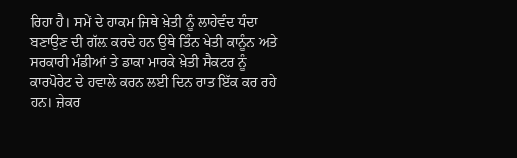ਰਿਹਾ ਹੈ। ਸਮੇਂ ਦੇ ਹਾਕਮ ਜਿਥੇ ਖ਼ੇਤੀ ਨੂੰ ਲਾਹੇਵੰਦ ਧੰਦਾ ਬਣਾਉਣ ਦੀ ਗੱਲ਼ ਕਰਦੇ ਹਨ ਉਥੇ ਤਿੰਨ ਖੇਤੀ ਕਾਨੂੰਨ ਅਤੇ ਸਰਕਾਰੀ ਮੰਡੀਆਂ ਤੇ ਡਾਕਾ ਮਾਰਕੇ ਖ਼ੇਤੀ ਸੈਕਟਰ ਨੂੰ ਕਾਰਪੋਰੇਟ ਦੇ ਹਵਾਲੇ ਕਰਨ ਲਈ ਦਿਨ ਰਾਤ ਇੱਕ ਕਰ ਰਹੇ ਹਨ। ਜ਼ੇਕਰ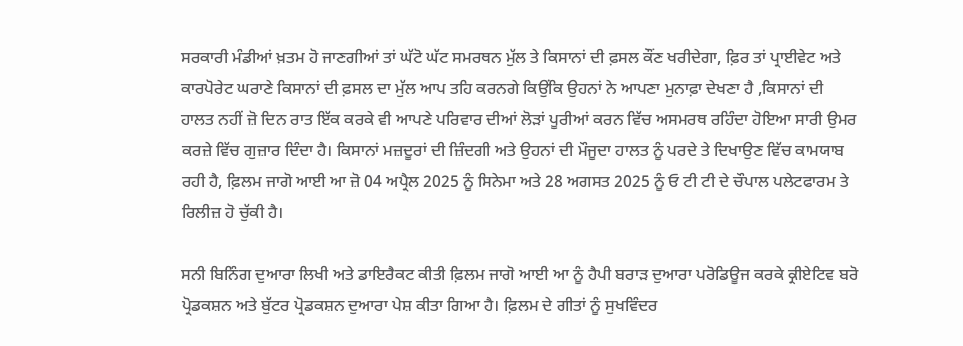ਸਰਕਾਰੀ ਮੰਡੀਆਂ ਖ਼ਤਮ ਹੋ ਜਾਣਗੀਆਂ ਤਾਂ ਘੱਟੋ ਘੱਟ ਸਮਰਥਨ ਮੁੱਲ ਤੇ ਕਿਸਾਨਾਂ ਦੀ ਫ਼ਸਲ ਕੌਂਣ ਖਰੀਦੇਗਾ, ਫ਼ਿਰ ਤਾਂ ਪ੍ਰਾਈਵੇਟ ਅਤੇ ਕਾਰਪੋਰੇਟ ਘਰਾਣੇ ਕਿਸਾਨਾਂ ਦੀ ਫ਼ਸਲ ਦਾ ਮੁੱਲ ਆਪ ਤਹਿ ਕਰਨਗੇ ਕਿਉਂਕਿ ਉਹਨਾਂ ਨੇ ਆਪਣਾ ਮੁਨਾਫ਼ਾ ਦੇਖਣਾ ਹੈ ,ਕਿਸਾਨਾਂ ਦੀ ਹਾਲਤ ਨਹੀਂ ਜ਼ੋ ਦਿਨ ਰਾਤ ਇੱਕ ਕਰਕੇ ਵੀ ਆਪਣੇ ਪਰਿਵਾਰ ਦੀਆਂ ਲੋੜਾਂ ਪੂਰੀਆਂ ਕਰਨ ਵਿੱਚ ਅਸਮਰਥ ਰਹਿੰਦਾ ਹੋਇਆ ਸਾਰੀ ਉਮਰ ਕਰਜ਼ੇ ਵਿੱਚ ਗੁਜ਼ਾਰ ਦਿੰਦਾ ਹੈ। ਕਿਸਾਨਾਂ ਮਜ਼ਦੂਰਾਂ ਦੀ ਜ਼ਿੰਦਗੀ ਅਤੇ ਉਹਨਾਂ ਦੀ ਮੌਜੂਦਾ ਹਾਲਤ ਨੂੰ ਪਰਦੇ ਤੇ ਦਿਖਾਉਣ ਵਿੱਚ ਕਾਮਯਾਬ ਰਹੀ ਹੈ, ਫ਼ਿਲਮ ਜਾਗੋ ਆਈ ਆ ਜ਼ੋ 04 ਅਪ੍ਰੈਲ 2025 ਨੂੰ ਸਿਨੇਮਾ ਅਤੇ 28 ਅਗਸਤ 2025 ਨੂੰ ਓ ਟੀ ਟੀ ਦੇ ਚੌਪਾਲ ਪਲੇਟਫਾਰਮ ਤੇ ਰਿਲੀਜ਼ ਹੋ ਚੁੱਕੀ ਹੈ।

ਸਨੀ ਬਿਨਿੰਗ ਦੁਆਰਾ ਲਿਖੀ ਅਤੇ ਡਾਇਰੈਕਟ ਕੀਤੀ ਫ਼ਿਲਮ ਜਾਗੋ ਆਈ ਆ ਨੂੰ ਹੈਪੀ ਬਰਾੜ ਦੁਆਰਾ ਪਰੋਡਿਊਜ ਕਰਕੇ ਕ੍ਰੀਏਟਿਵ ਬਰੋ ਪ੍ਰੋਡਕਸ਼ਨ ਅਤੇ ਬੁੱਟਰ ਪ੍ਰੋਡਕਸ਼ਨ ਦੁਆਰਾ ਪੇਸ਼ ਕੀਤਾ ਗਿਆ ਹੈ। ਫ਼ਿਲਮ ਦੇ ਗੀਤਾਂ ਨੂੰ ਸੁਖਵਿੰਦਰ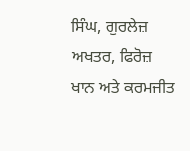ਸਿੰਘ, ਗੁਰਲੇਜ਼ ਅਖਤਰ, ਫਿਰੋਜ਼ ਖਾਨ ਅਤੇ ਕਰਮਜੀਤ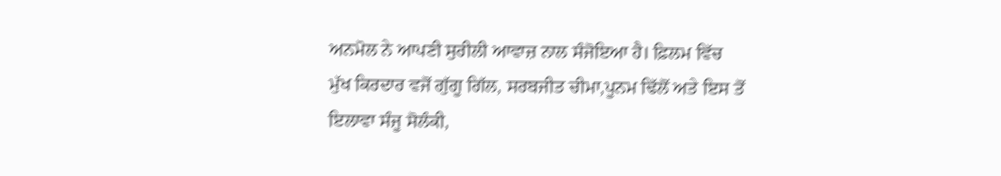ਅਨਮੋਲ ਨੇ ਆਪਣੀ ਸੁਰੀਲੀ ਆਵਾਜ਼ ਨਾਲ ਸੰਜੋਇਆ ਹੈ। ਫ਼ਿਲਮ ਵਿੱਚ ਮੁੱਖ ਕਿਰਦਾਰ ਵਜੋਂ ਗੁੱਗੂ ਗਿੱਲ, ਸਰਬਜੀਤ ਚੀਮਾ,ਪੂਨਮ ਢਿੱਲੋਂ ਅਤੇ ਇਸ ਤੋਂ ਇਲਾਵਾ ਸੰਜੂ ਸੋਲੰਕੀ,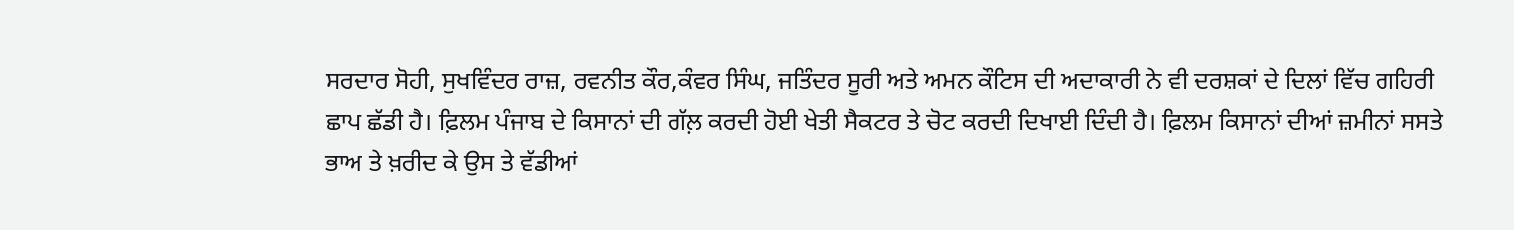ਸਰਦਾਰ ਸੋਹੀ, ਸੁਖਵਿੰਦਰ ਰਾਜ਼, ਰਵਨੀਤ ਕੌਰ,ਕੰਵਰ ਸਿੰਘ, ਜਤਿੰਦਰ ਸੂਰੀ ਅਤੇ ਅਮਨ ਕੌਟਿਸ ਦੀ ਅਦਾਕਾਰੀ ਨੇ ਵੀ ਦਰਸ਼ਕਾਂ ਦੇ ਦਿਲਾਂ ਵਿੱਚ ਗਹਿਰੀ ਛਾਪ ਛੱਡੀ ਹੈ। ਫ਼ਿਲਮ ਪੰਜਾਬ ਦੇ ਕਿਸਾਨਾਂ ਦੀ ਗੱਲ਼ ਕਰਦੀ ਹੋਈ ਖੇਤੀ ਸੈਕਟਰ ਤੇ ਚੋਟ ਕਰਦੀ ਦਿਖਾਈ ਦਿੰਦੀ ਹੈ। ਫ਼ਿਲਮ ਕਿਸਾਨਾਂ ਦੀਆਂ ਜ਼ਮੀਨਾਂ ਸਸਤੇ ਭਾਅ ਤੇ ਖ਼ਰੀਦ ਕੇ ਉਸ ਤੇ ਵੱਡੀਆਂ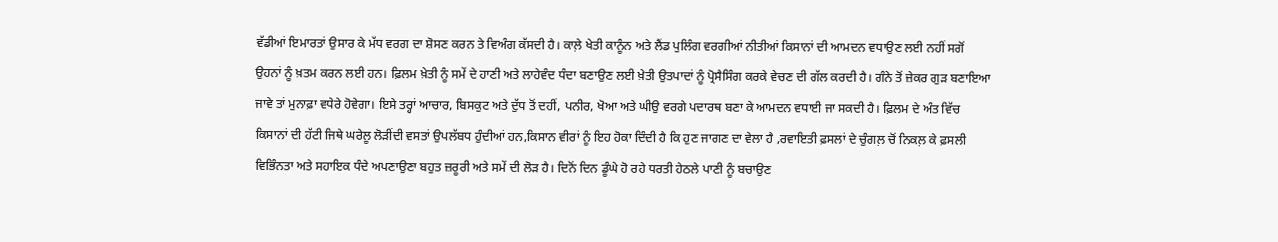ਵੱਡੀਆਂ ਇਮਾਰਤਾਂ ਉਸਾਰ ਕੇ ਮੱਧ ਵਰਗ ਦਾ ਸ਼ੋਸਣ ਕਰਨ ਤੇ ਵਿਅੰਗ ਕੱਸਦੀ ਹੈ। ਕਾਲ਼ੇ ਖੇਤੀ ਕਾਨੂੰਨ ਅਤੇ ਲੈਂਡ ਪੁਲਿੰਗ ਵਰਗੀਆਂ ਨੀਤੀਆਂ ਕਿਸਾਨਾਂ ਦੀ ਆਮਦਨ ਵਧਾਉਣ ਲਈ ਨਹੀਂ ਸਗੋਂ ਉਹਨਾਂ ਨੂੰ ਖ਼ਤਮ ਕਰਨ ਲਈ ਹਨ। ਫ਼ਿਲਮ ਖ਼ੇਤੀ ਨੂੰ ਸਮੇਂ ਦੇ ਹਾਣੀ ਅਤੇ ਲਾਹੇਵੰਦ ਧੰਦਾ ਬਣਾਉਣ ਲਈ ਖ਼ੇਤੀ ਉਤਪਾਦਾਂ ਨੂੰ ਪ੍ਰੋਸੈਸਿੰਗ ਕਰਕੇ ਵੇਚਣ ਦੀ ਗੱਲ ਕਰਦੀ ਹੈ। ਗੰਨੇ ਤੋਂ ਜ਼ੇਕਰ ਗੁੜ ਬਣਾਇਆ ਜਾਵੇ ਤਾਂ ਮੁਨਾਫ਼ਾ ਵਧੇਰੇ ਹੋਵੇਗਾ। ਇਸੇ ਤਰ੍ਹਾਂ ਆਚਾਰ, ਬਿਸਕੁਟ ਅਤੇ ਦੁੱਧ ਤੋਂ ਦਹੀਂ, ਪਨੀਰ, ਖੋਆ ਅਤੇ ਘੀਉ ਵਰਗੇ ਪਦਾਰਥ ਬਣਾ ਕੇ ਆਮਦਨ ਵਧਾਈ ਜਾ ਸਕਦੀ ਹੈ। ਫ਼ਿਲਮ ਦੇ ਅੰਤ ਵਿੱਚ ਕਿਸਾਨਾਂ ਦੀ ਹੱਟੀ ਜਿਥੇ ਘਰੇਲੂ ਲੋੜੀਂਦੀ ਵਸਤਾਂ ਉਪਲੱਬਧ ਹੁੰਦੀਆਂ ਹਨ,ਕਿਸਾਨ ਵੀਰਾਂ ਨੂੰ ਇਹ ਹੋਕਾ ਦਿੰਦੀ ਹੈ ਕਿ ਹੁਣ ਜਾਗਣ ਦਾ ਵੇਲਾ ਹੈ ,ਰਵਾਇਤੀ ਫ਼ਸਲਾਂ ਦੇ ਚੁੰਗਲ਼ ਚੋਂ ਨਿਕਲ਼ ਕੇ ਫ਼ਸਲੀ ਵਿਭਿੰਨਤਾ ਅਤੇ ਸਹਾਇਕ ਧੰਦੇ ਅਪਣਾਉਣਾ ਬਹੁਤ ਜ਼ਰੂਰੀ ਅਤੇ ਸਮੇਂ ਦੀ ਲੋੜ ਹੈ। ਦਿਨੋਂ ਦਿਨ ਡੂੰਘੇ ਹੋ ਰਹੇ ਧਰਤੀ ਹੇਠਲੇ ਪਾਣੀ ਨੂੰ ਬਚਾਉਣ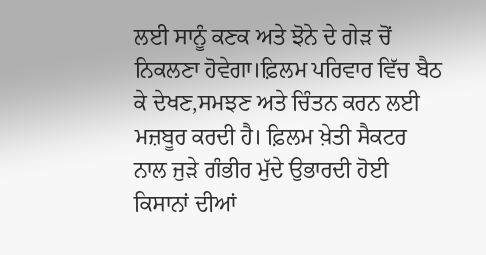ਲਈ ਸਾਨੂੰ ਕਣਕ ਅਤੇ ਝੋਨੇ ਦੇ ਗੇੜ ਚੋਂ ਨਿਕਲਣਾ ਹੋਵੇਗਾ।ਫ਼ਿਲਮ ਪਰਿਵਾਰ ਵਿੱਚ ਬੈਠ ਕੇ ਦੇਖਣ,ਸਮਝਣ ਅਤੇ ਚਿੰਤਨ ਕਰਨ ਲਈ ਮਜ਼ਬੂਰ ਕਰਦੀ ਹੈ। ਫ਼ਿਲਮ ਖ਼ੇਤੀ ਸੈਕਟਰ ਨਾਲ ਜੁੜੇ ਗੰਭੀਰ ਮੁੱਦੇ ਉਭਾਰਦੀ ਹੋਈ ਕਿਸਾਨਾਂ ਦੀਆਂ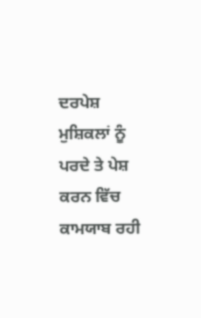ਦਰਪੇਸ਼ ਮੁਸ਼ਿਕਲਾਂ ਨੂੰ ਪਰਦੇ ਤੇ ਪੇਸ਼ ਕਰਨ ਵਿੱਚ ਕਾਮਯਾਬ ਰਹੀ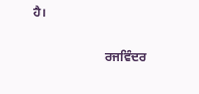ਹੈ।

                       ਰਜਵਿੰਦਰ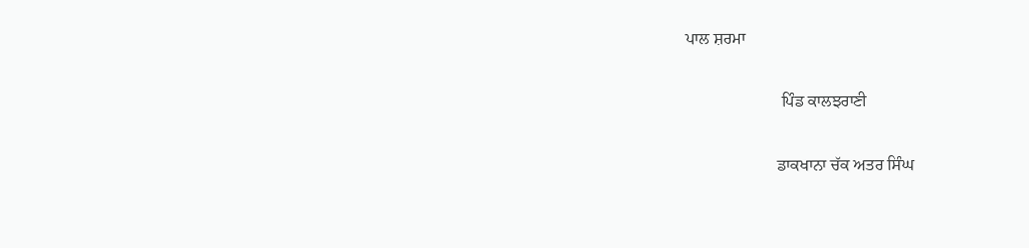ਪਾਲ ਸ਼ਰਮਾ

                       ਪਿੰਡ ਕਾਲਝਰਾਣੀ

                      ਡਾਕਖਾਨਾ ਚੱਕ ਅਤਰ ਸਿੰਘ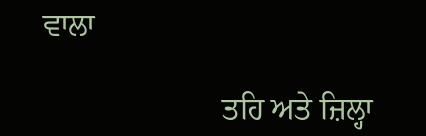ਵਾਲਾ

                       ਤਹਿ ਅਤੇ ਜ਼ਿਲ੍ਹਾ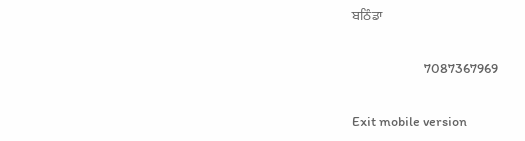ਬਠਿੰਡਾ

                        7087367969

Exit mobile version